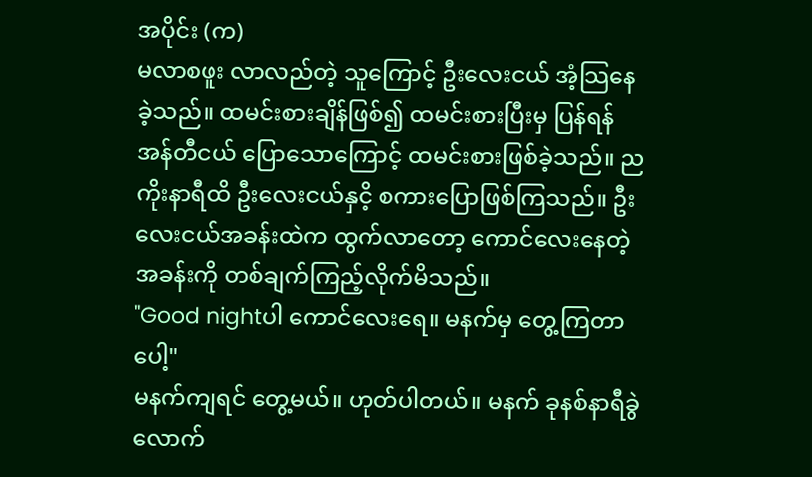အပိုင်း (က)
မလာစဖူး လာလည်တဲ့ သူကြောင့် ဦးလေးငယ် အံ့သြနေခဲ့သည်။ ထမင်းစားချိန်ဖြစ်၍ ထမင်းစားပြီးမှ ပြန်ရန် အန်တီငယ် ပြောသောကြောင့် ထမင်းစားဖြစ်ခဲ့သည်။ ညကိုးနာရီထိ ဦးလေးငယ်နှငိ့ စကားပြောဖြစ်ကြသည်။ ဦးလေးငယ်အခန်းထဲက ထွက်လာတော့ ကောင်လေးနေတဲ့ အခန်းကို တစ်ချက်ကြည့်လိုက်မိသည်။
"Good nightပါ ကောင်လေးရေ။ မနက်မှ တွေ့ကြတာပေါ့"
မနက်ကျရင် တွေ့မယ်။ ဟုတ်ပါတယ်။ မနက် ခုနစ်နာရီခွဲလောက်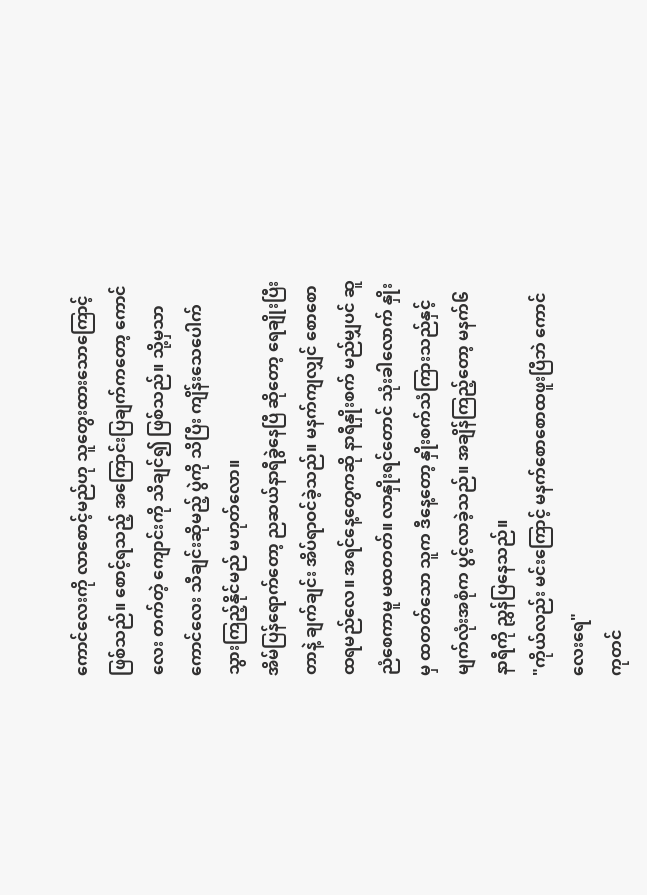ကောင်လေးကို လာစောင့်မည်ဟု သူတွေးထားသောကြောင့် ဖြစ်သည်။ စောင့်ရသည့် အကြောင်းပြချက်ကတော့ ကောင်လေး တက်တဲ့ ကျောင်းကို သိချင်၍ ဖြစ်သည်။ သို့မှသာ ကောင်လေး သီချင်းဆိုမည့် ပွဲကို သိပြီး ကျိန်းသေပေါက် သွားကြည့်နိုင်မည် မဟုတ်လော။
အိမ်ပြန်ရောက်တော့ ညဆယ်နာရီခွဲနေပြီ ဆိုတော့ ရေချိုးပြီးတာနဲ့ ချက်ချင်း အိပ်ရာဝင်ခဲ့သည်။ မနက်ကျလျှင် စောစောထရမည်လေ။ အရင်နေ့တွေကဆို နာရီနှိုးစက် မည်မျှပင် ဆူညံစေကာမူ မထတတ်။ လာနှိုးရင်တောင် သုံးခါလောက် နှိုးမှ ထတတ်သော သူက ဒီနေ့တော့ နှိုးစက်သံကြားသည်နှင့် မျက်လုံးအစုံက ပွင့်လာခဲ့သည်။ အချိန်ကြည့်တော့ မနက်၆နာရီကို ညွှန်ပြနေသည်။
"ကိုယ်လည်း မင်းကြောင့် မနက်စောစောထဖူးပြီဘဲ ကောင်လေးရေ"
ကုတင်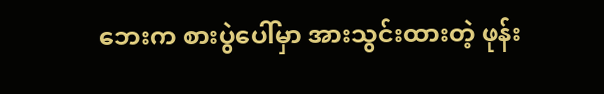ဘေးက စားပွဲပေါ်မှာ အားသွင်းထားတဲ့ ဖုန်း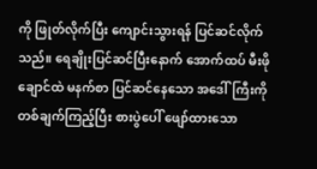ကို ဖြုတ်လိုက်ပြီး ကျောင်းသွားရန် ပြင်ဆင်လိုက်သည်။ ရေချိုးပြင်ဆင်ပြီးနောက် အောက်ထပ် မီးဖိုချောင်ထဲ မနက်စာ ပြင်ဆင်နေသော အဒေါ်ကြီးကို တစ်ချက်ကြည့်ပြီး စားပွဲပေါ် ဖျော်ထားသော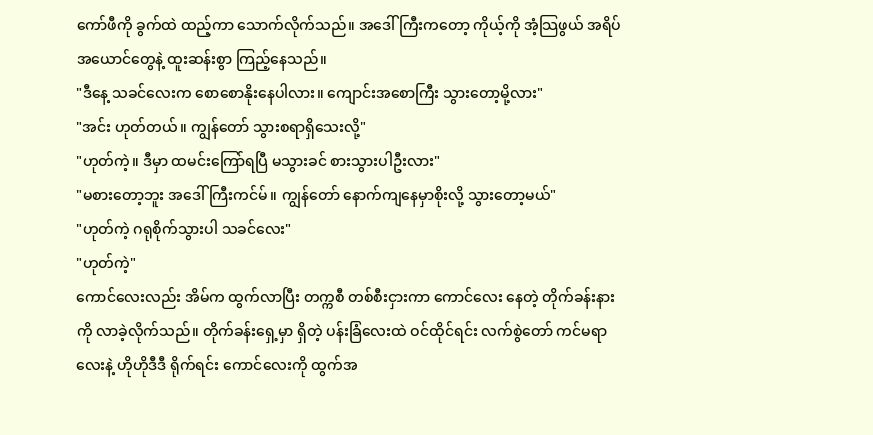ကော်ဖီကို ခွက်ထဲ ထည့်ကာ သောက်လိုက်သည်။ အဒေါ်ကြီးကတော့ ကိုယ့်ကို အံ့သြဖွယ် အရိပ်အယောင်တွေနဲ့ ထူးဆန်းစွာ ကြည့်နေသည်။
"ဒီနေ့ သခင်လေးက စောစောနိုးနေပါလား။ ကျောင်းအစောကြီး သွားတော့မို့လား"
"အင်း ဟုတ်တယ်။ ကျွန်တော် သွားစရာရှိသေးလို့"
"ဟုတ်ကဲ့။ ဒီမှာ ထမင်းကြော်ရပြီ မသွားခင် စားသွားပါဦးလား"
"မစားတော့ဘူး အဒေါ်ကြီးကင်မ်။ ကျွန်တော် နောက်ကျနေမှာစိုးလို့ သွားတော့မယ်"
"ဟုတ်ကဲ့ ဂရုစိုက်သွားပါ သခင်လေး"
"ဟုတ်ကဲ့"
ကောင်လေးလည်း အိမ်က ထွက်လာပြီး တက္ကစီ တစ်စီးငှားကာ ကောင်လေး နေတဲ့ တိုက်ခန်းနားကို လာခဲ့လိုက်သည်။ တိုက်ခန်းရှေ့မှာ ရှိတဲ့ ပန်းခြံလေးထဲ ဝင်ထိုင်ရင်း လက်စွဲတော် ကင်မရာလေးနဲ့ ဟိုဟိုဒီဒီ ရိုက်ရင်း ကောင်လေးကို ထွက်အ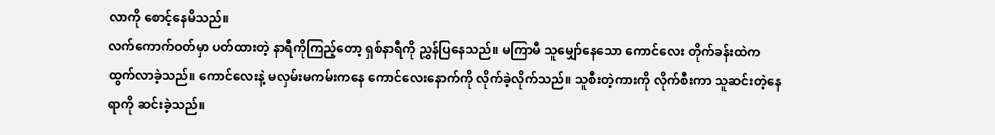လာကို စောင့်နေမိသည်။
လက်ကောက်ဝတ်မှာ ပတ်ထားတဲ့ နာရီကိုကြည့်တော့ ရှစ်နာရီကို ညွှန်ပြနေသည်။ မကြာမီ သူမျှော်နေသော ကောင်လေး တိုက်ခန်းထဲက ထွက်လာခဲ့သည်။ ကောင်လေးနဲ့ မလှမ်းမကမ်းကနေ ကောင်လေးနောက်ကို လိုက်ခဲ့လိုက်သည်။ သူစီးတဲ့ကားကို လိုက်စီးကာ သူဆင်းတဲ့နေရာကို ဆင်းခဲ့သည်။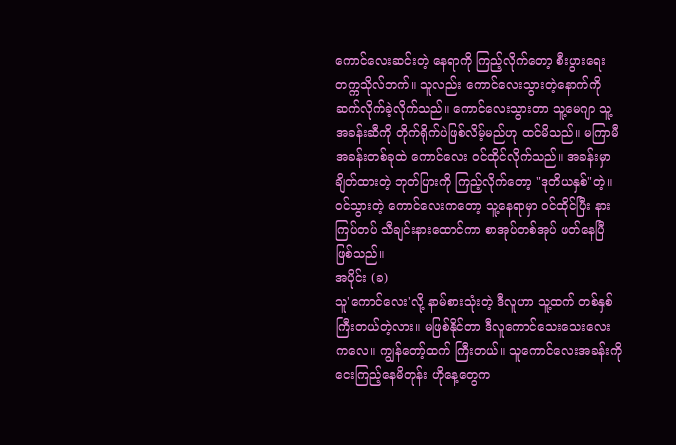ကောင်လေးဆင်းတဲ့ နေရာကို ကြည့်လိုက်တော့ စီးပွားရေး တက္ကသိုလ်ဘက်။ သူလည်း ကောင်လေးသွားတဲ့နောက်ကို ဆက်လိုက်ခဲ့လိုက်သည်။ ကောင်လေးသွားတာ သူ့မေဂျာ သူ့အခန်းဆီကို တိုက်ရိုက်ပဲဖြစ်လိမ့်မည်ဟု ထင်မိသည်။ မကြာမီ အခန်းတစ်ခုထဲ ကောင်လေး ဝင်ထိုင်လိုက်သည်။ အခန်းမှာ ချိတ်ထားတဲ့ ဘုတ်ပြားကို ကြည့်လိုက်တော့ "ဒုတိယနှစ်"တဲ့။ ဝင်သွားတဲ့ ကောင်လေးကတော့ သူ့နေရာမှာ ဝင်ထိုင်ပြီး နားကြပ်တပ် သီချင်းနားထောင်ကာ စာအုပ်တစ်အုပ် ဖတ်နေပြီ ဖြစ်သည်။
အပိုင်း (ခ)
သူ'ကောင်လေး'လို့ နာမ်စားသုံးတဲ့ ဒီလူဟာ သူ့ထက် တစ်နှစ်ကြီးတယ်တဲ့လား။ မဖြစ်နိုင်တာ ဒီလူကောင်သေးသေးလေးကလေ။ ကျွန်တော့်ထက် ကြီးတယ်။ သူကောင်လေးအခန်းကိုငေးကြည့်နေမိတုန်း ဟိုနေ့တွေက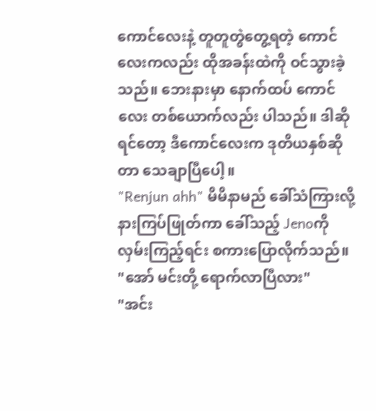ကောင်လေးနဲ့ တူတူတွဲတွေ့ရတဲ့ ကောင်လေးကလည်း ထိုအခန်းထဲကို ဝင်သွားခဲ့သည်။ ဘေးနားမှာ နောက်ထပ် ကောင်လေး တစ်ယောက်လည်း ပါသည်။ ဒါဆိုရင်တော့ ဒီကောင်လေးက ဒုတိယနှစ်ဆိုတာ သေချာပြီပေါ့။
"Renjun ahh" မိမိနာမည် ခေါ်သံကြားလို့ နားကြပ်ဖြုတ်ကာ ခေါ်သည့် Jenoကို လှမ်းကြည့်ရင်း စကားပြောလိုက်သည်။
"အော် မင်းတို့ ရောက်လာပြီလား"
"အင်း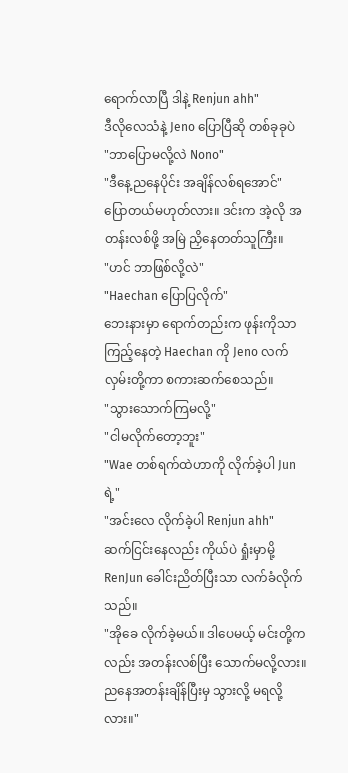ရောက်လာပြီ ဒါနဲ့ Renjun ahh"
ဒီလိုလေသံနဲ့ Jeno ပြောပြီဆို တစ်ခုခုပဲ
"ဘာပြောမလို့လဲ Nono"
"ဒီနေ့ညနေပိုင်း အချိန်လစ်ရအောင်"
ပြောတယ်မဟုတ်လား။ ဒင်းက အဲ့လို အတန်းလစ်ဖို့ အမြဲ ညှိနေတတ်သူကြီး။
"ဟင် ဘာဖြစ်လို့လဲ"
"Haechan ပြောပြလိုက်"
ဘေးနားမှာ ရောက်တည်းက ဖုန်းကိုသာ ကြည့်နေတဲ့ Haechan ကို Jeno လက်လှမ်းတို့ကာ စကားဆက်စေသည်။
"သွားသောက်ကြမလို့"
"ငါမလိုက်တော့ဘူး"
"Wae တစ်ရက်ထဲဟာကို လိုက်ခဲ့ပါ Junရဲ့"
"အင်းလေ လိုက်ခဲ့ပါ Renjun ahh"
ဆက်ငြင်းနေလည်း ကိုယ်ပဲ ရှုံးမှာမို့ RenJun ခေါင်းညိတ်ပြီးသာ လက်ခံလိုက်သည်။
"အိုခေ လိုက်ခဲ့မယ်။ ဒါပေမယ့် မင်းတို့ကလည်း အတန်းလစ်ပြီး သောက်မလို့လား။ ညနေအတန်းချိန်ပြီးမှ သွားလို့ မရလို့လား။"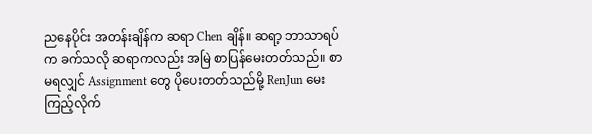ညနေပိုင်း အတန်းချိန်က ဆရာ Chen ချိန်။ ဆရာ့ ဘာသာရပ်က ခက်သလို ဆရာကလည်း အမြဲ စာပြန်မေးတတ်သည်။ စာမရလျှင် Assignment တွေ ပိုပေးတတ်သည်မို့ RenJun မေးကြည့်လိုက်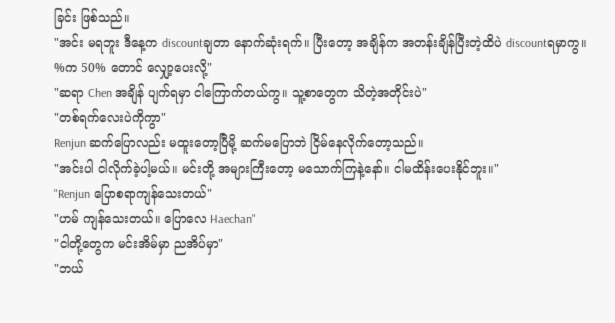ခြင်း ဖြစ်သည်။
"အင်း မရဘူး ဒီနေ့က discountချတာ နောက်ဆုံးရက်။ ပြီးတော့ အချိန်က အတန်းချိန်ပြီးတဲ့ထိပဲ discountရမှာကွ။ %က 50% တောင် လျှော့ပေးလို့"
"ဆရာ Chen အချိန် ပျက်ရမှာ ငါကြောက်တယ်ကွ။ သူ့စာတွေက သိတဲ့အတိုင်းပဲ"
"တစ်ရက်လေးပဲကိုကွာ"
Renjun ဆက်ပြောလည်း မထူးတော့ပြီမို့ ဆက်မပြောဘဲ ငြိမ်နေလိုက်တော့သည်။
"အင်းပါ ငါလိုက်ခဲ့ပါ့မယ်။ မင်းတို့ အများကြီးတော့ မသောက်ကြနဲ့နော်။ ငါမထိန်းပေးနိုင်ဘူး။"
"Renjun ပြောစရာကျန်သေးတယ်"
"ဟမ် ကျန်သေးတယ်။ ပြောလေ Haechan"
"ငါတို့တွေက မင်းအိမ်မှာ ညအိပ်မှာ"
"ဘယ်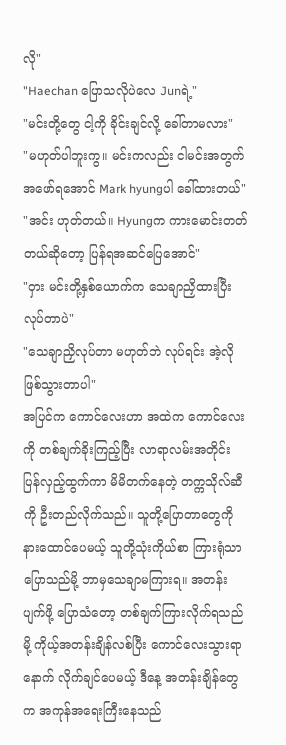လို"
"Haechan ပြောသလိုပဲလေ Junရဲ့"
"မင်းတို့တွေ ငါ့ကို ခိုင်းချင်လို့ ခေါ်တာမလား"
"မဟုတ်ပါဘူးကွ။ မင်းကလည်း ငါမင်းအတွက် အဖော်ရအောင် Mark hyungပါ ခေါ်ထားတယ်"
"အင်း ဟုတ်တယ်။ Hyungက ကားမောင်းတတ်တယ်ဆိုတော့ ပြန်ရအဆင်ပြေအောင်"
"ဝှား မင်းတို့နှစ်ယောက်က သေချာညှိထားပြီး လုပ်တာပဲ"
"သေချာညှိလုပ်တာ မဟုတ်ဘဲ လုပ်ရင်း အဲ့လိုဖြစ်သွားတာပါ"
အပြင်က ကောင်လေးဟာ အထဲက ကောင်လေးကို တစ်ချက်ခိုးကြည့်ပြီး လာရာလမ်းအတိုင်း ပြန်လှည့်ထွက်ကာ မိမိတက်နေတဲ့ တက္ကသိုလ်ဆီကို ဦးတည်လိုက်သည်။ သူတို့ပြောတာတွေကို နားထောင်ပေမယ့် သူတို့သုံးကိုယ်စာ ကြားရုံသာ ပြောသည်မို့ ဘာမှသေချာမကြားရ။ အတန်းပျက်ဖို့ ပြောသံတော့ တစ်ချက်ကြားလိုက်ရသည်မို့ ကိုယ့်အတန်းချိန်လစ်ပြီး ကောင်လေးသွားရာနောက် လိုက်ချင်ပေမယ့် ဒီနေ့ အတန်းချိန်တွေက အကုန်အရေးကြီးနေသည်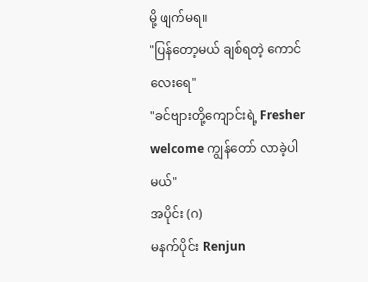မို့ ဖျက်မရ။
"ပြန်တော့မယ် ချစ်ရတဲ့ ကောင်လေးရေ"
"ခင်ဗျားတို့ကျောင်းရဲ့ Fresher welcome ကျွန်တော် လာခဲ့ပါမယ်"
အပိုင်း (ဂ)
မနက်ပိုင်း Renjun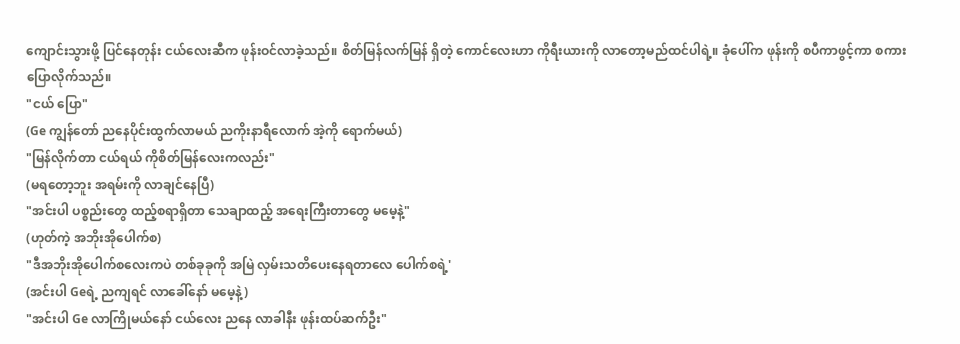ကျောင်းသွားဖို့ ပြင်နေတုန်း ငယ်လေးဆီက ဖုန်းဝင်လာခဲ့သည်။ စိတ်မြန်လက်မြန် ရှိတဲ့ ကောင်လေးဟာ ကိုရီးယားကို လာတော့မည်ထင်ပါရဲ့။ ခုံပေါ်က ဖုန်းကို စပီကာဖွင့်ကာ စကားပြောလိုက်သည်။
"ငယ် ပြော"
(Ge ကျွန်တော် ညနေပိုင်းထွက်လာမယ် ညကိုးနာရီလောက် အဲ့ကို ရောက်မယ်)
"မြန်လိုက်တာ ငယ်ရယ် ကိုစိတ်မြန်လေးကလည်း"
(မရတော့ဘူး အရမ်းကို လာချင်နေပြီ)
"အင်းပါ ပစ္စည်းတွေ ထည့်စရာရှိတာ သေချာထည့် အရေးကြီးတာတွေ မမေ့နဲ့"
(ဟုတ်ကဲ့ အဘိုးအိုပေါက်စ)
"ဒီအဘိုးအိုပေါက်စလေးကပဲ တစ်ခုခုကို အမြဲ လှမ်းသတိပေးနေရတာလေ ပေါက်စရဲ့'
(အင်းပါ Geရဲ့ ညကျရင် လာခေါ်နော် မမေ့နဲ့)
"အင်းပါ Ge လာကြိုမယ်နော် ငယ်လေး ညနေ လာခါနီး ဖုန်းထပ်ဆက်ဦး"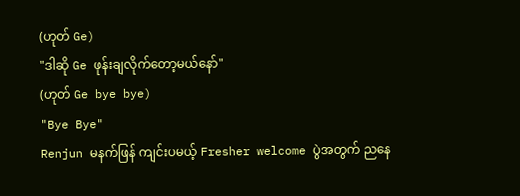(ဟုတ် Ge)
"ဒါဆို Ge ဖုန်းချလိုက်တော့မယ်နော်"
(ဟုတ် Ge bye bye)
"Bye Bye"
Renjun မနက်ဖြန် ကျင်းပမယ့် Fresher welcome ပွဲအတွက် ညနေ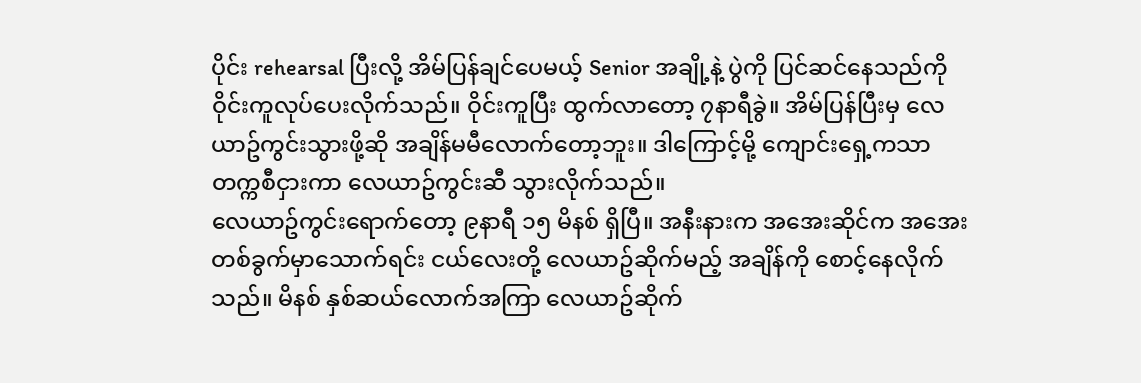ပိုင်း rehearsal ပြီးလို့ အိမ်ပြန်ချင်ပေမယ့် Senior အချို့နဲ့ ပွဲကို ပြင်ဆင်နေသည်ကို ဝိုင်းကူလုပ်ပေးလိုက်သည်။ ဝိုင်းကူပြီး ထွက်လာတော့ ၇နာရီခွဲ။ အိမ်ပြန်ပြီးမှ လေယာဥ်ကွင်းသွားဖို့ဆို အချိန်မမီလောက်တော့ဘူး။ ဒါကြောင့်မို့ ကျောင်းရှေ့ကသာ တက္ကစီငှားကာ လေယာဥ်ကွင်းဆီ သွားလိုက်သည်။
လေယာဥ်ကွင်းရောက်တော့ ၉နာရီ ၁၅ မိနစ် ရှိပြီ။ အနီးနားက အအေးဆိုင်က အအေးတစ်ခွက်မှာသောက်ရင်း ငယ်လေးတို့ လေယာဥ်ဆိုက်မည့် အချိန်ကို စောင့်နေလိုက်သည်။ မိနစ် နှစ်ဆယ်လောက်အကြာ လေယာဥ်ဆိုက်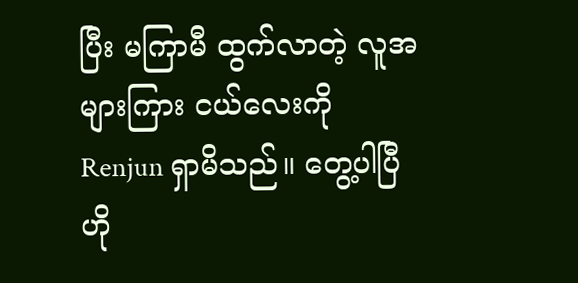ပြီး မကြာမီ ထွက်လာတဲ့ လူအများကြား ငယ်လေးကို Renjun ရှာမိသည်။ တွေ့ပါပြီ ဟို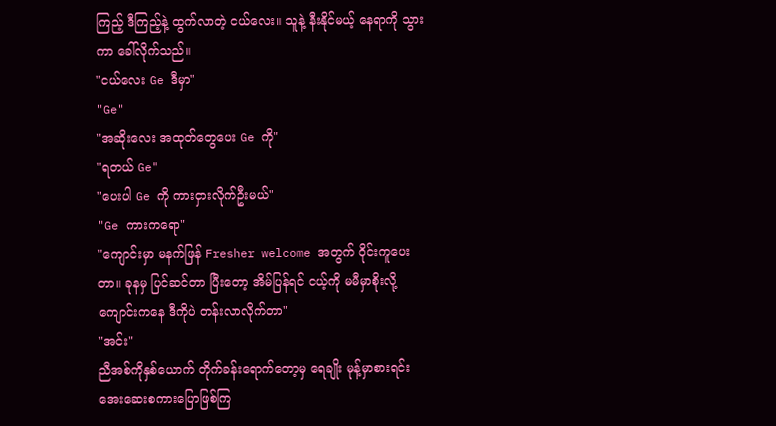ကြည့် ဒီကြည့်နဲ့ ထွက်လာတဲ့ ငယ်လေး။ သူနဲ့ နီးနိုင်မယ့် နေရာကို သွားကာ ခေါ်လိုက်သည်။
"ငယ်လေး Ge ဒီမှာ"
"Ge"
"အဆိုးလေး အထုတ်တွေပေး Ge ကို"
"ရတယ် Ge"
"ပေးပါ Ge ကို ကားငှားလိုက်ဦးမယ်"
"Ge ကားကရော"
"ကျောင်းမှာ မနက်ဖြန် Fresher welcome အတွက် ဝိုင်းကူပေးတာ။ ခုနမှ ပြင်ဆင်တာ ပြီးတော့ အိမ်ပြန်ရင် ငယ့်ကို မမီမှာစိုးလို့ ကျောင်းကနေ ဒီကိုပဲ တန်းလာလိုက်တာ"
"အင်း"
ညီအစ်ကိုနှစ်ယောက် တိုက်ခန်းရောက်တော့မှ ရေချိုး မုန့်မှာစားရင်း အေးဆေးစကားပြောဖြစ်ကြ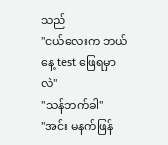သည်
"ငယ်လေးက ဘယ်နေ့ test ဖြေရမှာလဲ"
"သန်ဘက်ခါ"
"အင်း မနက်ဖြန်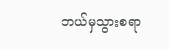ဘယ်မှသွားစရာ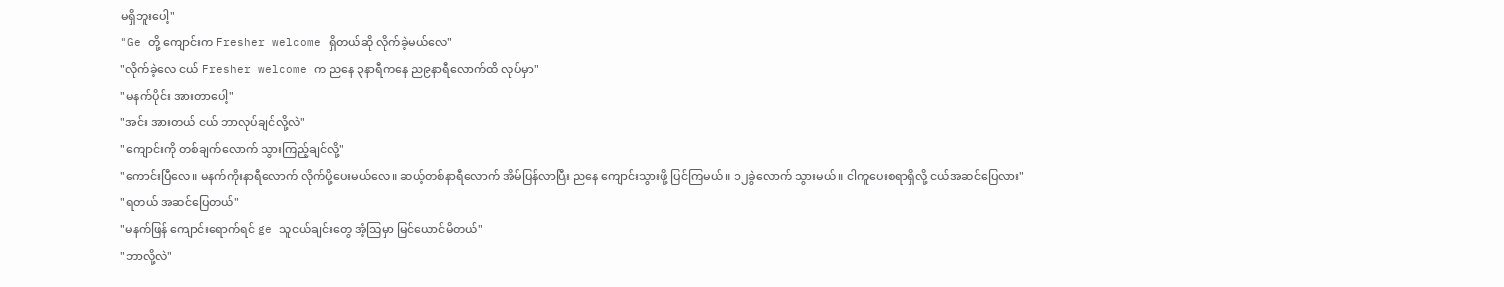မရှိဘူးပေါ့"
"Ge တို့ ကျောင်းက Fresher welcome ရှိတယ်ဆို လိုက်ခဲ့မယ်လေ"
"လိုက်ခဲ့လေ ငယ် Fresher welcome က ညနေ ၃နာရီကနေ ည၉နာရီလောက်ထိ လုပ်မှာ"
"မနက်ပိုင်း အားတာပေါ့"
"အင်း အားတယ် ငယ် ဘာလုပ်ချင်လို့လဲ"
"ကျောင်းကို တစ်ချက်လောက် သွားကြည့်ချင်လို့"
"ကောင်းပြီလေ။ မနက်ကိုးနာရီလောက် လိုက်ပို့ပေးမယ်လေ။ ဆယ့်တစ်နာရီလောက် အိမ်ပြန်လာပြီး ညနေ ကျောင်းသွားဖို့ ပြင်ကြမယ်။ ၁၂ခွဲလောက် သွားမယ်။ ငါကူပေးစရာရှိလို့ ငယ်အဆင်ပြေလား"
"ရတယ် အဆင်ပြေတယ်"
"မနက်ဖြန် ကျောင်းရောက်ရင် ge သူငယ်ချင်းတွေ အံ့သြမှာ မြင်ယောင်မိတယ်"
"ဘာလို့လဲ"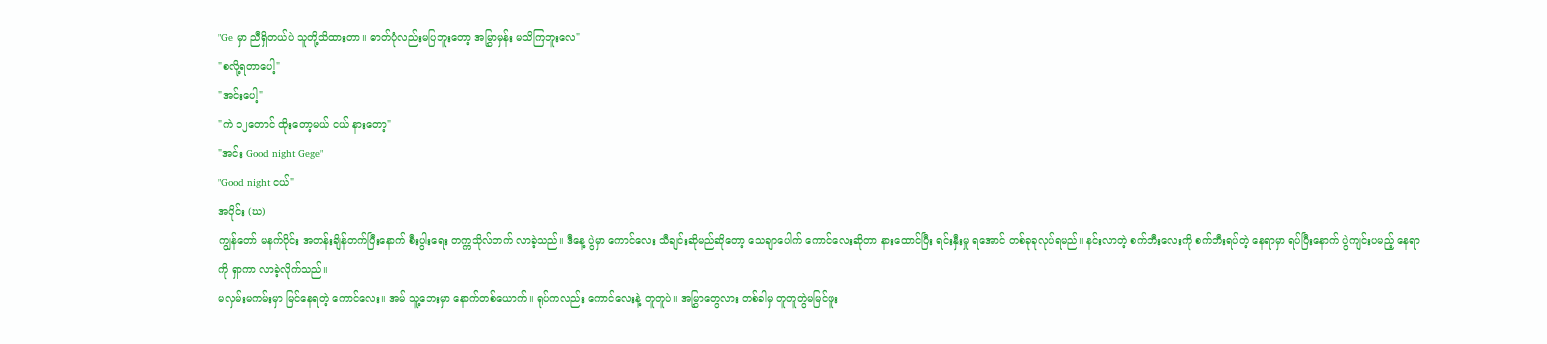"Ge မှာ ညီရှိတယ်ပဲ သူတို့သိထားတာ။ ဓာတ်ပုံလည်းမပြဘူးတော့ အမြွှာမှန်း မသိကြဘူးလေ"
"စလို့ရတာပေါ့"
"အင်းပေါ့"
"ကဲ ၁၂တောင် ထိုးတော့မယ် ငယ် နားတော့"
"အင်း Good night Gege"
"Good night ငယ်"
အပိုင်း (ဃ)
ကျွန်တော် မနက်ပိုင်း အတန်းချိန်တက်ပြီးနောက် စီးပွါးရေး တက္ကသိုလ်ဘက် လာခဲ့သည်။ ဒီနေ့ ပွဲမှာ ကောင်လေး သီချင်းဆိုမည်ဆိုတော့ သေချာပေါက် ကောင်လေးဆိုတာ နားထောင်ပြီး ရင်းနှီးမှု ရအောင် တစ်ခုခုလုပ်ရမည်။ နင်းလာတဲ့ စက်ဘီးလေးကို စက်ဘီးရပ်တဲ့ နေရာမှာ ရပ်ပြီးနောက် ပွဲကျင်းပမည့် နေရာကို ရှာကာ လာခဲ့လိုက်သည်။
မလှမ်းမကမ်းမှာ မြင်နေရတဲ့ ကောင်လေး။ အမ် သူ့ဘေးမှာ နောက်တစ်ယောက်။ ရုပ်ကလည်း ကောင်လေးနဲ့ တူတူပဲ။ အမြွှာတွေလား တစ်ခါမှ တူတူတွဲမမြင်ဖူး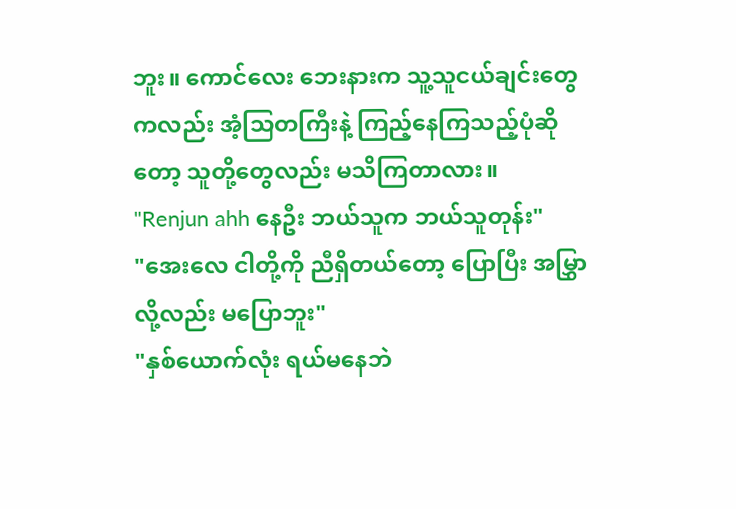ဘူး။ ကောင်လေး ဘေးနားက သူ့သူငယ်ချင်းတွေကလည်း အံ့သြတကြီးနဲ့ ကြည့်နေကြသည့်ပုံဆိုတော့ သူတို့တွေလည်း မသိကြတာလား။
"Renjun ahh နေဦး ဘယ်သူက ဘယ်သူတုန်း"
"အေးလေ ငါတို့ကို ညီရှိတယ်တော့ ပြောပြီး အမြွှာလို့လည်း မပြောဘူး"
"နှစ်ယောက်လုံး ရယ်မနေဘဲ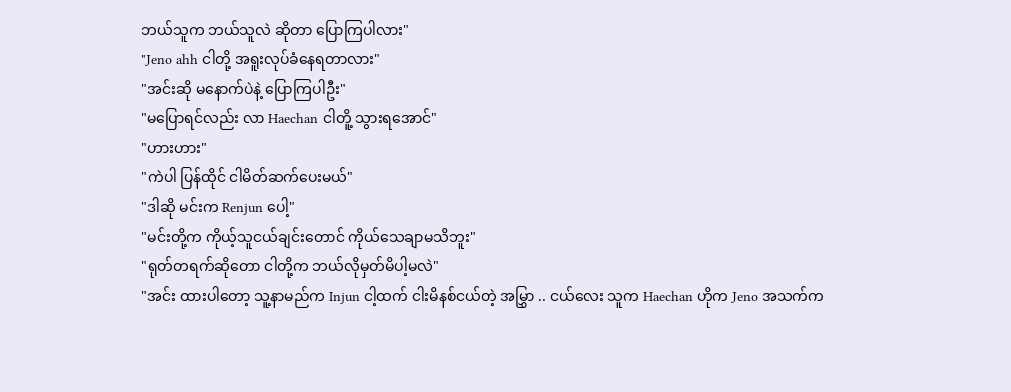ဘယ်သူက ဘယ်သူလဲ ဆိုတာ ပြောကြပါလား"
"Jeno ahh ငါတို့ အရူးလုပ်ခံနေရတာလား"
"အင်းဆို မနောက်ပဲနဲ့ ပြောကြပါဦး"
"မပြောရင်လည်း လာ Haechan ငါတိူ့ သွားရအောင်"
"ဟားဟား"
"ကဲပါ ပြန်ထိုင် ငါမိတ်ဆက်ပေးမယ်"
"ဒါဆို မင်းက Renjun ပေါ့"
"မင်းတို့က ကိုယ့်သူငယ်ချင်းတောင် ကိုယ်သေချာမသိဘူး"
"ရုတ်တရက်ဆိုတော ငါတို့က ဘယ်လိုမှတ်မိပါ့မလဲ"
"အင်း ထားပါတော့ သူ့နာမည်က Injun ငါ့ထက် ငါးမိနစ်ငယ်တဲ့ အမြွှာ .. ငယ်လေး သူက Haechan ဟိုက Jeno အသက်က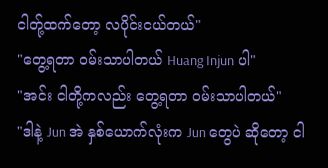ငါတ်ု့ထက်တော့ လပိုင်းငယ်တယ်"
"တွေ့ရတာ ဝမ်းသာပါတယ် Huang Injun ပါ"
"အင်း ငါတို့ကလည်း တွေ့ရတာ ဝမ်းသာပါတယ်"
"ဒါနဲ့ Jun အဲ နှစ်ယောက်လုံးက Jun တွေပဲ ဆိုတော့ ငါ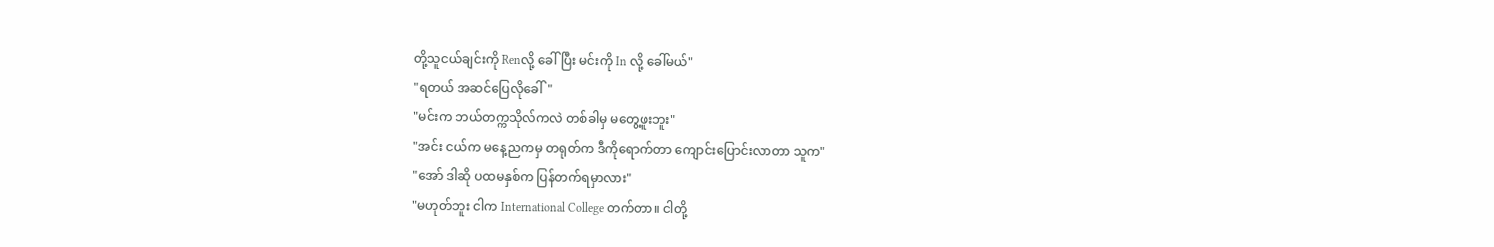တို့သူငယ်ချင်းကို Renလို့ ခေါ်ပြီး မင်းကို In လို့ ခေါ်မယ်"
"ရတယ် အဆင်ပြေလိုခေါ်"
"မင်းက ဘယ်တက္ကသိုလ်ကလဲ တစ်ခါမှ မတွေ့ဖူးဘူး"
"အင်း ငယ်က မနေ့ညကမှ တရုတ်က ဒီကိုရောက်တာ ကျောင်းပြောင်းလာတာ သူက"
"အော် ဒါဆို ပထမနှစ်က ပြန်တက်ရမှာလား"
"မဟုတ်ဘူး ငါက International College တက်တာ။ ငါတို့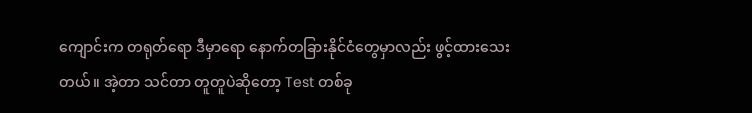ကျောင်းက တရုတ်ရော ဒီမှာရော နောက်တခြားနိုင်ငံတွေမှာလည်း ဖွင့်ထားသေးတယ်။ အဲ့တာ သင်တာ တူတူပဲဆိုတော့ Test တစ်ခု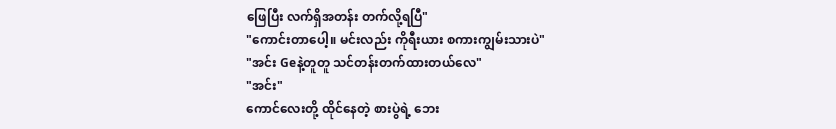ဖြေပြီး လက်ရှိအတန်း တက်လို့ရပြီ"
"ကောင်းတာပေါ့။ မင်းလည်း ကိုရီးယား စကားကျွမ်းသားပဲ"
"အင်း Geနဲ့တူတူ သင်တန်းတက်ထားတယ်လေ"
"အင်း"
ကောင်လေးတို့ ထိုင်နေတဲ့ စားပွဲရဲ့ ဘေး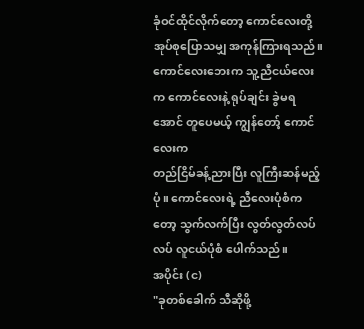ခုံဝင်ထိုင်လိုက်တော့ ကောင်လေးတို့ အုပ်စုပြောသမျှ အကုန်ကြားရသည်။ ကောင်လေးဘေးက သူ့ညီငယ်လေးက ကောင်လေးနဲ့ ရုပ်ချင်း ခွဲမရအောင် တူပေမယ့် ကျွန်တော့် ကောင်လေးက
တည်ငြိမ်ခန့်ညားပြီး လူကြီးဆန်မည့်ပုံ။ ကောင်လေးရဲ့ ညီလေးပုံစံကတော့ သွက်လက်ပြီး လွတ်လွတ်လပ်လပ် လူငယ်ပုံစံ ပေါက်သည်။
အပိုင်း (င)
"ခုတစ်ခေါက် သီဆိုဖို့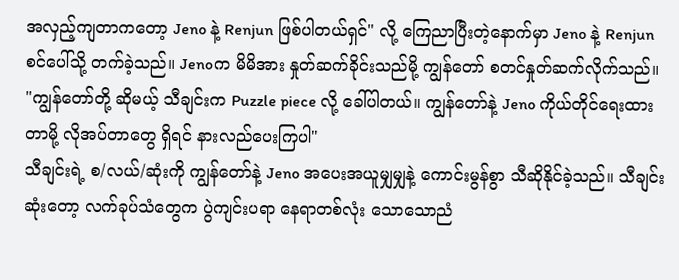အလှည့်ကျတာကတော့ Jeno နဲ့ Renjun ဖြစ်ပါတယ်ရှင်" လို့ ကြေညာပြီးတဲ့နောက်မှာ Jeno နဲ့ Renjun စင်ပေါ်သို့ တက်ခဲ့သည်။ Jenoက မိမိအား နှုတ်ဆက်ခိုင်းသည်မို့ ကျွန်တော် စတင်နှုတ်ဆက်လိုက်သည်။
"ကျွန်တော်တို့ ဆိုမယ့် သီချင်းက Puzzle piece လို့ ခေါ်ပါတယ်။ ကျွန်တော်နဲ့ Jeno ကိုယ်တိုင်ရေးထားတာမို့ လိုအပ်တာတွေ ရှိရင် နားလည်ပေးကြပါ"
သီချင်းရဲ့ စ/လယ်/ဆုံးကို ကျွန်တော်နဲ့ Jeno အပေးအယူမျှမျှနဲ့ ကောင်းမွန်စွာ သီဆိုနိုင်ခဲ့သည်။ သီချင်းဆုံးတော့ လက်ခုပ်သံတွေက ပွဲကျင်းပရာ နေရာတစ်လုံး သောသောညံ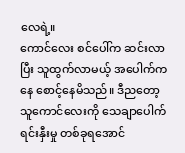လေရဲ့။
ကောင်လေး စင်ပေါ်က ဆင်းလာပြီး သူထွက်လာမယ့် အပေါက်ကနေ စောင့်နေမိသည်။ ဒီညတော့ သူကောင်လေးကို သေချာပေါက် ရင်းနှီးမှု တစ်ခုရအောင်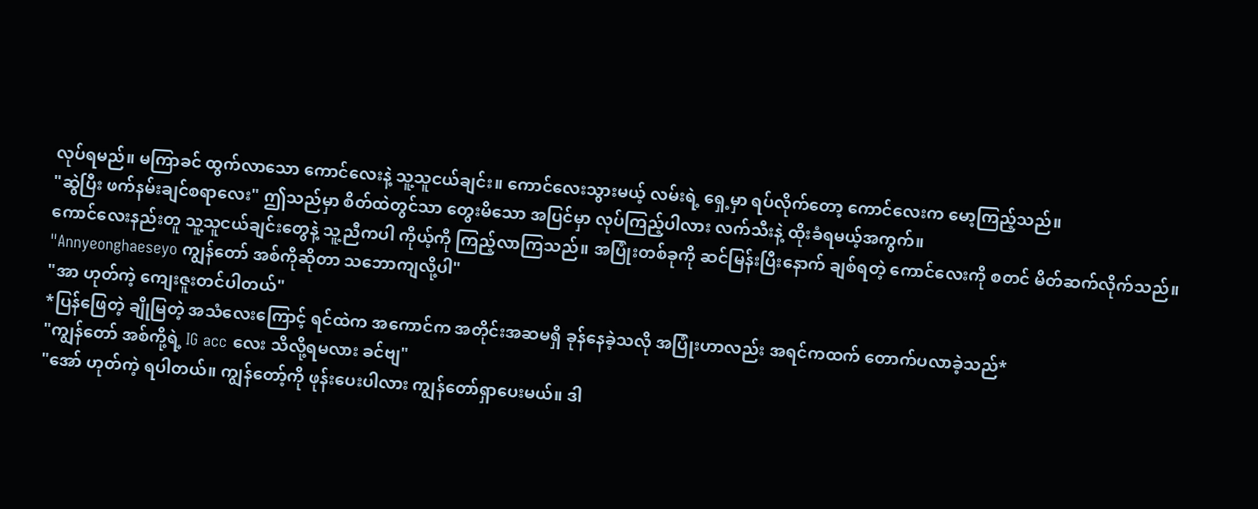လုပ်ရမည်။ မကြာခင် ထွက်လာသော ကောင်လေးနဲ့ သူ့သူငယ်ချင်း။ ကောင်လေးသွားမယ့် လမ်းရဲ့ ရှေ့မှာ ရပ်လိုက်တော့ ကောင်လေးက မော့ကြည့်သည်။
"ဆွဲပြီး ဖက်နမ်းချင်စရာလေး" ဤသည်မှာ စိတ်ထဲတွင်သာ တွေးမိသော အပြင်မှာ လုပ်ကြည့်ပါလား လက်သီးနဲ့ ထိုးခံရမယ့်အကွက်။
ကောင်လေးနည်းတူ သူ့သူငယ်ချင်းတွေနဲ့ သူ့ညီကပါ ကိုယ့်ကို ကြည့်လာကြသည်။ အပြုံးတစ်ခုကို ဆင်မြန်းပြီးနောက် ချစ်ရတဲ့ ကောင်လေးကို စတင် မိတ်ဆက်လိုက်သည်။
"Annyeonghaeseyo ကျွန်တော် အစ်ကိုဆိုတာ သဘောကျလို့ပါ"
"အာ ဟုတ်ကဲ့ ကျေးဇူးတင်ပါတယ်"
*ပြန်ဖြေတဲ့ ချိုမြတဲ့ အသံလေးကြောင့် ရင်ထဲက အကောင်က အတိုင်းအဆမရှိ ခုန်နေခဲ့သလို အပြုံးဟာလည်း အရင်ကထက် တောက်ပလာခဲ့သည်*
"ကျွန်တော် အစ်ကို့ရဲ့ IG acc လေး သိလို့ရမလား ခင်ဗျ"
"အော် ဟုတ်ကဲ့ ရပါတယ်။ ကျွန်တော့်ကို ဖုန်းပေးပါလား ကျွန်တော်ရှာပေးမယ်။ ဒါ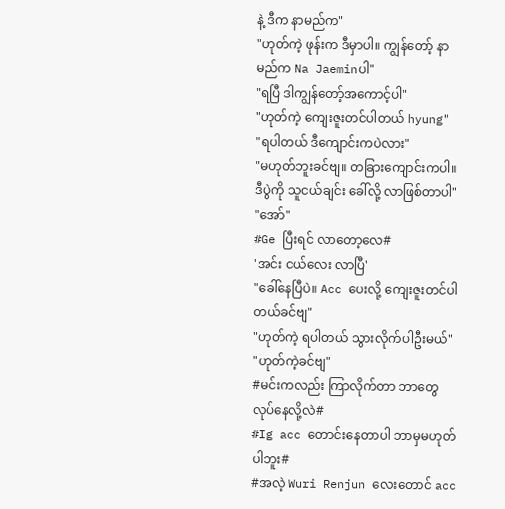နဲ့ ဒီက နာမည်က"
"ဟုတ်ကဲ့ ဖုန်းက ဒီမှာပါ။ ကျွန်တော့် နာမည်က Na Jaeminပါ"
"ရပြီ ဒါကျွန်တော့်အကောင့်ပါ"
"ဟုတ်ကဲ့ ကျေးဇူးတင်ပါတယ် hyung"
"ရပါတယ် ဒီကျောင်းကပဲလား"
"မဟုတ်ဘူးခင်ဗျ။ တခြားကျောင်းကပါ။ ဒီပွဲကို သူငယ်ချင်း ခေါ်လို့ လာဖြစ်တာပါ"
"အော်"
#Ge ပြီးရင် လာတော့လေ#
'အင်း ငယ်လေး လာပြီ'
"ခေါ်နေပြီပဲ။ Acc ပေးလို့ ကျေးဇူးတင်ပါတယ်ခင်ဗျ"
"ဟုတ်ကဲ့ ရပါတယ် သွားလိုက်ပါဦးမယ်"
"ဟုတ်ကဲ့ခင်ဗျ"
#မင်းကလည်း ကြာလိုက်တာ ဘာတွေလုပ်နေလို့လဲ#
#Ig acc တောင်းနေတာပါ ဘာမှမဟုတ်ပါဘူး#
#အလဲ့ Wuri Renjun လေးတောင် acc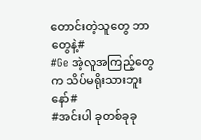တောင်းတဲ့သူတွေ ဘာတွေနဲ့#
#Ge အဲ့လူအကြည့်တွေက သိပ်မရိုးသားဘူးနော်#
#အင်းပါ ခုတစ်ခုခု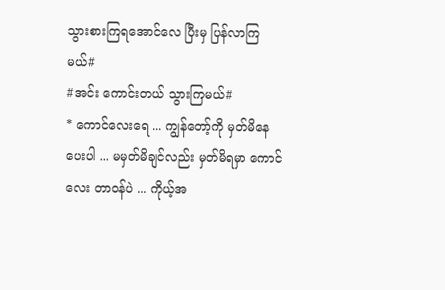သွားစားကြရအောင်လေ ပြီးမှ ပြန်လာကြမယ်#
#အင်း ကောင်းတယ် သွားကြမယ်#
* ကောင်လေးရေ ... ကျွန်တော့်ကို မှတ်မိနေပေးပါ ... မမှတ်မိချင်လည်း မှတ်မိရမှာ ကောင်လေး တာဝန်ပဲ ... ကိုယ့်အ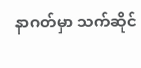နာဂတ်မှာ သက်ဆိုင်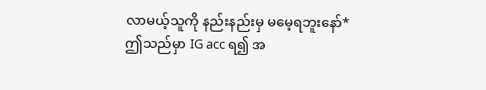လာမယ့်သူကို နည်းနည်းမှ မမေ့ရဘူးနော်*
ဤသည်မှာ IG acc ရ၍ အ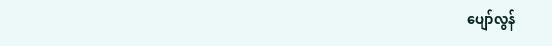ပျော်လွန်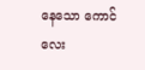နေသော ကောင်လေး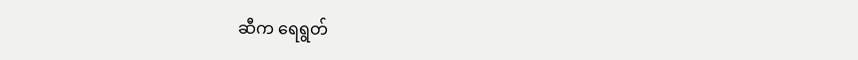ဆီက ရေရွတ်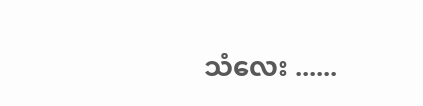သံလေး ......